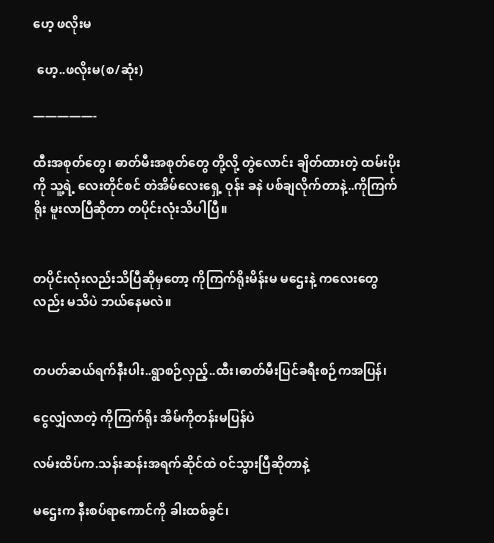ဟေ့ ဖလိုးမ

 ဟေ့..ဖလိုးမ(စ/ဆုံး)

—————-

ထီးအစုတ်တွေ၊ ဓာတ်မီးအစုတ်တွေ တို့လို့ တွဲလောင်း ချိတ်ထားတဲ့ ထမ်းပိုးကို သူ့ရဲ့ လေးတိုင်စင် တဲအိမ်လေးရှေ့ ဝုန်း ခနဲ ပစ်ချလိုက်တာနဲ့..ကိုကြက်ရိုး မူးလာပြီဆိုတာ တပိုင်းလုံးသိပါပြီ။


တပိုင်းလုံးလည်းသိပြီဆိုမှတော့ ကိုကြက်ရိုးမိန်းမ မဌေးနဲ့ ကလေးတွေ လည်း မသိပဲ ဘယ်နေမလဲ။


တပတ်ဆယ်ရက်နီးပါး..ရွာစဉ်လှည့်..ထီး၊ဓာတ်မီးပြင်ခရီးစဉ်ကအပြန်၊

ငွေလျှံလာတဲ့ ကိုကြက်ရိုး အိမ်ကိုတန်းမပြန်ပဲ

လမ်းထိပ်က.သန်းဆန်းအရက်ဆိုင်ထဲ ဝင်သွားပြီဆိုတာနဲ့

မဌေးက နီးစပ်ရာကောင်ကို ခါးထစ်ခွင်၊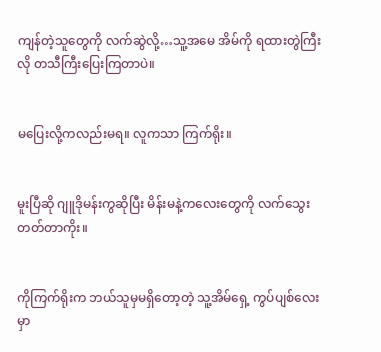ကျန်တဲ့သူတွေကို လက်ဆွဲလို့…သူ့အမေ အိမ်ကို ရထားတွဲကြီးလို တသီကြီးပြေးကြတာပဲ။


မပြေးလို့ကလည်းမရ။ လူကသာ ကြက်ရိုး။


မူးပြီဆို ဂျူဒိုမန်းကွဆိုပြီး မိန်းမနဲ့ကလေးတွေကို လက်သွေးတတ်တာကိုး။


ကိုကြက်ရိုးက ဘယ်သူမှမရှိတော့တဲ့ သူ့အိမ်ရှေ့ ကွပ်ပျစ်လေးမှာ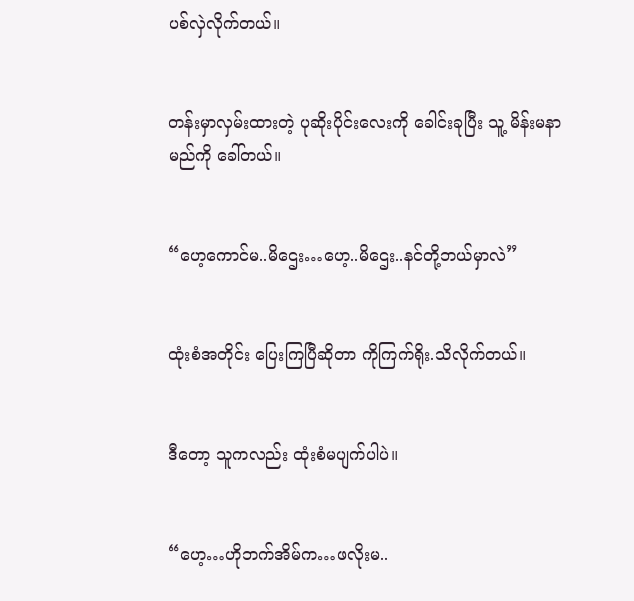ပစ်လှဲလိုက်တယ်။


တန်းမှာလှမ်းထားတဲ့ ပုဆိုးပိုင်းလေးကို ခေါင်းခုပြီး သူ့ မိန်းမနာမည်ကို ခေါ်တယ်။


“ဟေ့ကောင်မ..မိဌေး…ဟေ့..မိဌေး..နင်တို့ဘယ်မှာလဲ”


ထုံးစံအတိုင်း ပြေးကြပြီဆိုတာ ကိုကြက်ရိုး.သိလိုက်တယ်။


ဒီတော့ သူကလည်း ထုံးစံမပျက်ပါပဲ။


“ဟေ့…ဟိုဘက်အိမ်က…ဖလိုးမ..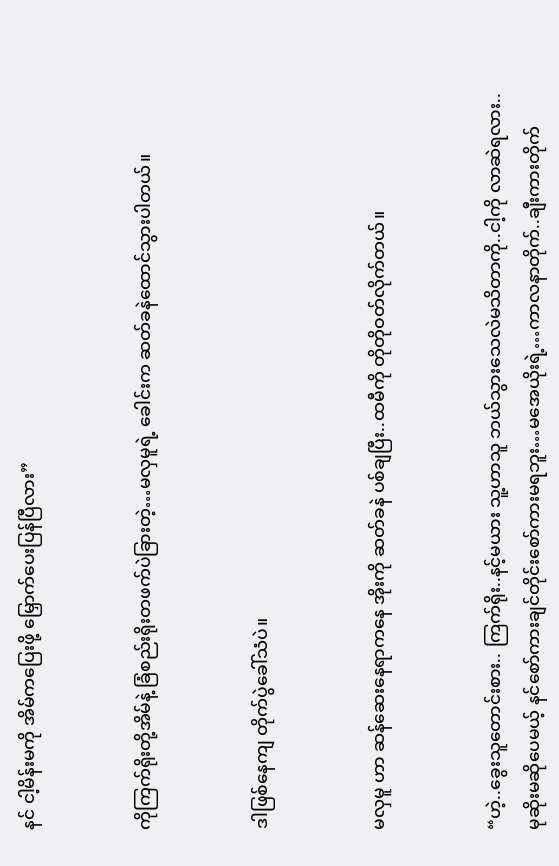နင် ငါ့မိန်းမကို အိမ်ကပြေးဖို့ မြှောက်ပေးပြန်ပြီလား”


ကိုကြက်ရိုးတို့အိမ်နဲ့ ခြံစည်းရိုးတဖက်ပဲခြားတဲ့…မလှမူရဲ့ ခေါင်းက ဆတ်ခနဲထောင်သွားပါတယ်။


ဒါဖြစ်နေကျ တိုက်ပွဲခေါ်သံပဲ။


မလှမူ ဟာ ဆန်ဆေးနေရာကနေ အိုးကို ဆတ်ခနဲ ပစ်ချပြီး..ထမီကို တိုတိုဝတ်လိုက်တယ်။


“ဟဲ့..ခွေးသူတောင်းစား.. ကြက်ရိုး..နင့်မယား သူ့ဟာသူ ဘယ်သွားသေလဲမသိတာကို..ငါ့ကို လာဆဲရလား..မုဆိုးမဆိုပေမယ့် နင်စော်ကားချင်တိုင်းစော်ကားမရဘူး…မအေယိုးရဲ့…ကာလနာတိုက်..ချီးကားတိုက်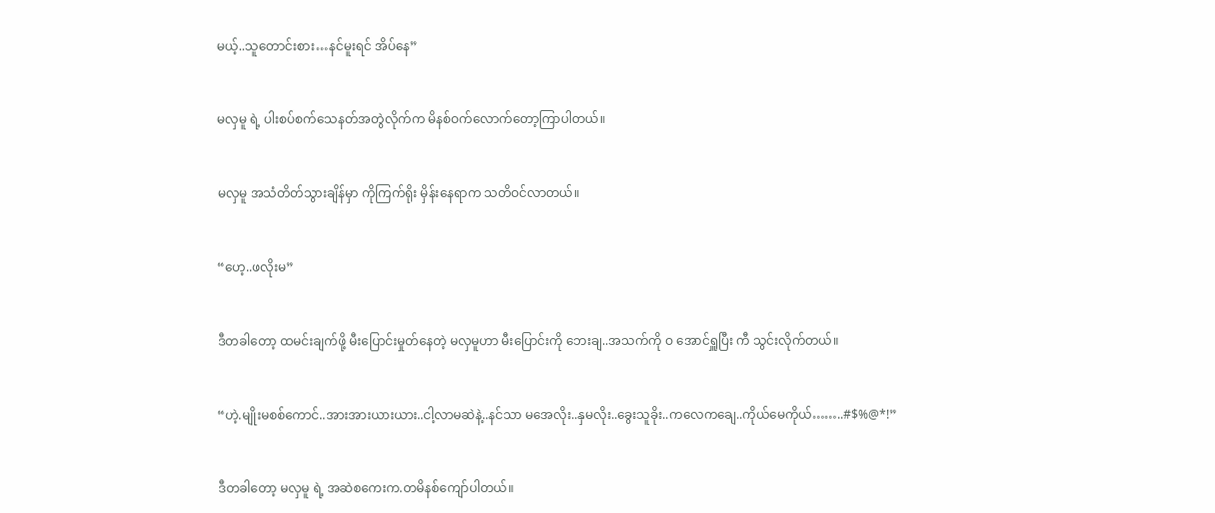မယ့်..သူတောင်းစား…နင်မူးရင် အိပ်နေ”


မလှမူ ရဲ့ ပါးစပ်စက်သေနတ်အတွဲလိုက်က မိနစ်ဝက်လောက်တော့ကြာပါတယ်။


မလှမူ အသံတိတ်သွားချိန်မှာ ကိုကြက်ရိုး မှိန်းနေရာက သတိဝင်လာတယ်။


“ဟေ့..ဖလိုးမ”


ဒီတခါတော့ ထမင်းချက်ဖို့ မီးပြောင်းမှုတ်နေတဲ့ မလှမူဟာ မီးပြောင်းကို ဘေးချ..အသက်ကို ဝ အောင်ရှူပြီး ကီ သွင်းလိုက်တယ်။


“ဟဲ့.မျိုးမစစ်ကောင်..အားအားယားယား..ငါ့လာမဆဲနဲ့..နင်သာ မအေလိုး..နှမလိုး..ခွေးသူခိုး..ကလေကချေ..ကိုယ်မေကိုယ်……..#$%@*!”


ဒီတခါတော့ မလှမူ ရဲ့ အဆဲစကေးက.တမိနစ်ကျော်ပါတယ်။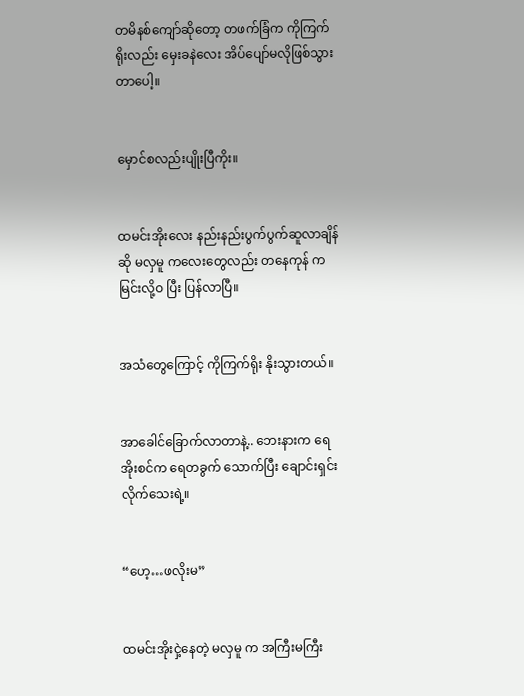တမိနစ်ကျော်ဆိုတော့ တဖက်ခြံက ကိုကြက်ရိုးလည်း မှေးခနဲလေး အိပ်ပျော်မလိုဖြစ်သွားတာပေါ့။


မှောင်စလည်းပျိုးပြီကိုး။


ထမင်းအိုးလေး နည်းနည်းပွက်ပွက်ဆူလာချိန်ဆို မလှမူ ကလေးတွေလည်း တနေကုန် ကမြင်းလို့ဝ ပြီး ပြန်လာပြီ။


အသံတွေကြောင့် ကိုကြက်ရိုး နိုးသွားတယ်။


အာခေါင်ခြောက်လာတာနဲ့.. ဘေးနားက ရေအိုးစင်က ရေတခွက် သောက်ပြီး ချောင်းရှင်းလိုက်သေးရဲ့။


“ဟေ့…ဖလိုးမ”


ထမင်းအိုးငှဲ့နေတဲ့ မလှမူ က အကြီးမကြီး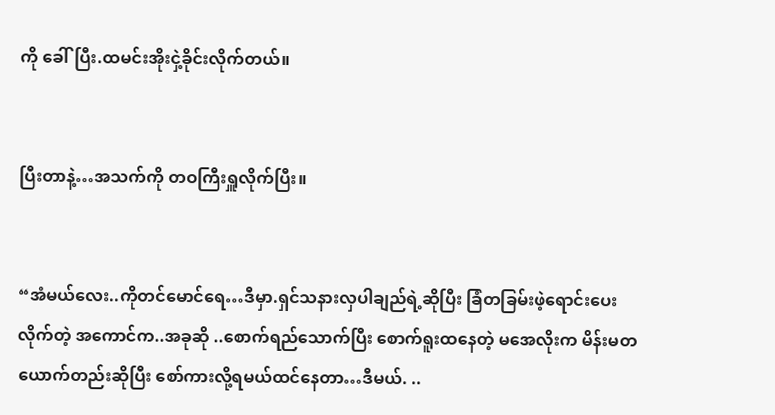ကို ခေါ်ပြီး.ထမင်းအိုးငှဲ့ခိုင်းလိုက်တယ်။


ပြီးတာနဲ့…အသက်ကို တဝကြီးရှူလိုက်ပြီး။


“အံမယ်လေး..ကိုတင်မောင်ရေ…ဒီမှာ.ရှင်သနားလှပါချည်ရဲ့ဆိုပြီး ခြံတခြမ်းဖဲ့ရောင်းပေးလိုက်တဲ့ အကောင်က..အခုဆို ..စောက်ရည်သောက်ပြီး စောက်ရူးထနေတဲ့ မအေလိုးက မိန်းမတယောက်တည်းဆိုပြီး စော်ကားလို့ရမယ်ထင်နေတာ…ဒီမယ်. ..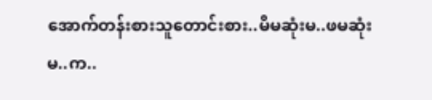အောက်တန်းစားသူတောင်းစား..မိမဆုံးမ..ဖမဆုံးမ..က..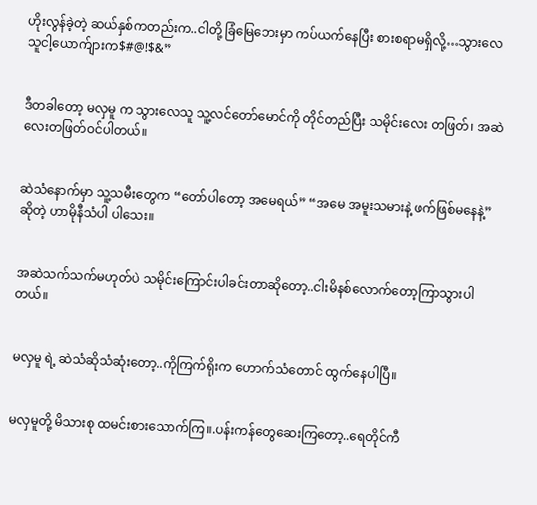ဟိုးလွန်ခဲ့တဲ့ ဆယ်နှစ်ကတည်းက..ငါတို့ ခြံမြေဘေးမှာ ကပ်ယက်နေပြီး စားစရာမရှိလို့…သွားလေသူငါ့ယောက်ျားက$#@!$&”


ဒီတခါတော့ မလှမူ က သွားလေသူ သူ့လင်တော်မောင်ကို တိုင်တည်ပြီး သမိုင်းလေး တဖြတ်၊ အဆဲလေးတဖြတ်ဝင်ပါတယ်။


ဆဲသံနောက်မှာ သူ့သမီးတွေက “တော်ပါတော့ အမေရယ်” “အမေ အမူးသမားနဲ့ ဖက်ဖြစ်မနေနဲ့” ဆိုတဲ့ ဟာမိုနီသံပါ ပါသေး။


အဆဲသက်သက်မဟုတ်ပဲ သမိုင်းကြောင်းပါခင်းတာဆိုတော့..ငါးမိနစ်လောက်တော့ကြာသွားပါတယ်။


မလှမူ ရဲ့ ဆဲသံဆိုသံဆုံးတော့..ကိုကြက်ရိုးက ဟောက်သံတောင် ထွက်နေပါပြီ။


မလှမူတို့ မိသားစု ထမင်းစားသောက်ကြ။.ပန်းကန်တွေဆေးကြတော့..ရေတိုင်ကီ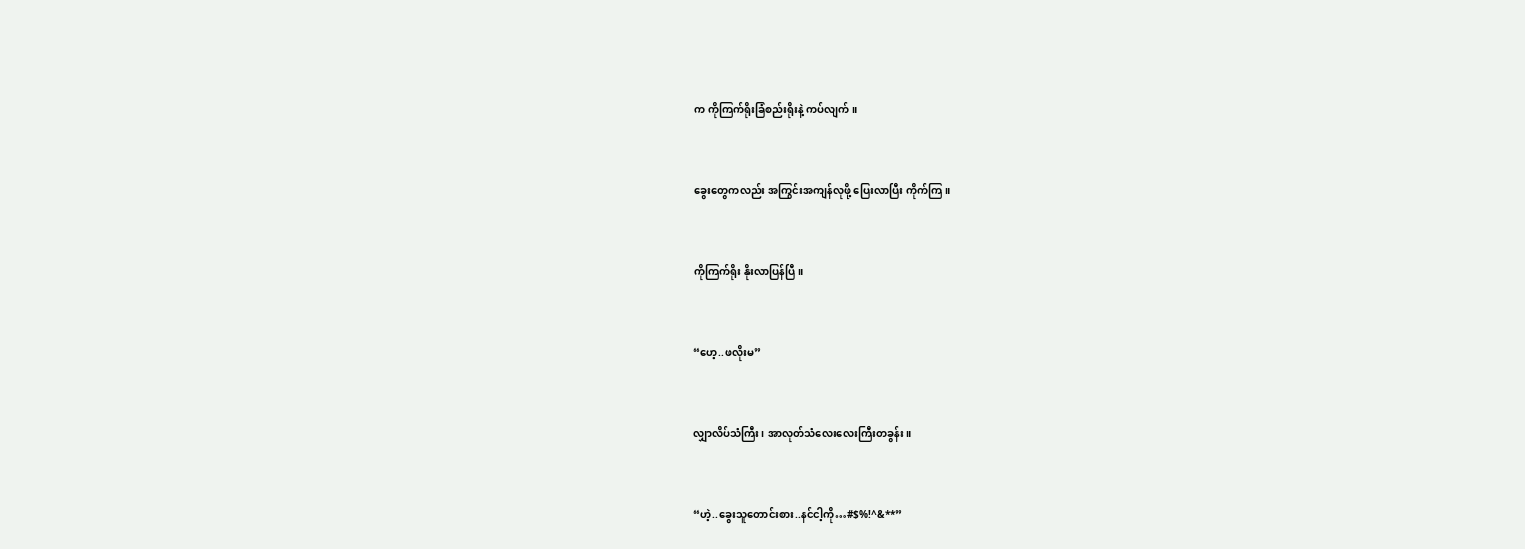က ကိုကြက်ရိုးခြံစည်းရိုးနဲ့ ကပ်လျက်။


ခွေးတွေကလည်း အကြွင်းအကျန်လုဖို့ ပြေးလာပြီး ကိုက်ကြ။


ကိုကြက်ရိုး နိုးလာပြန်ပြီ။


“ဟေ့..ဖလိုးမ”


လျှာလိပ်သံကြီး၊ အာလုတ်သံလေးလေးကြီးတခွန်း။


“ဟဲ့..ခွေးသူတောင်းစား..နင်ငါ့ကို…#$%!^&**”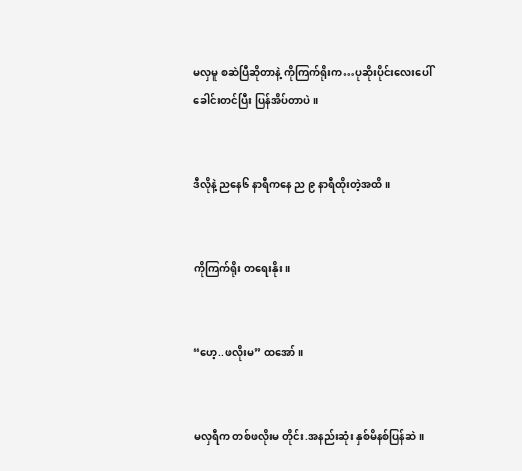မလှမူ စဆဲပြီဆိုတာနဲ့ ကိုကြက်ရိုးက…ပုဆိုးပိုင်းလေးပေါ် ခေါင်းတင်ပြီး ပြန်အိပ်တာပဲ။


ဒီလိုနဲ့ ညနေ၆ နာရီကနေ ည ၉ နာရီထိုးတဲ့အထိ။


ကိုကြက်ရိုး တရေးနိုး။


“ဟေ့..ဖလိုးမ” ထအော်။


မလှရီက တစ်ဖလိုးမ တိုင်း.အနည်းဆုံး နှစ်မိနစ်ပြန်ဆဲ။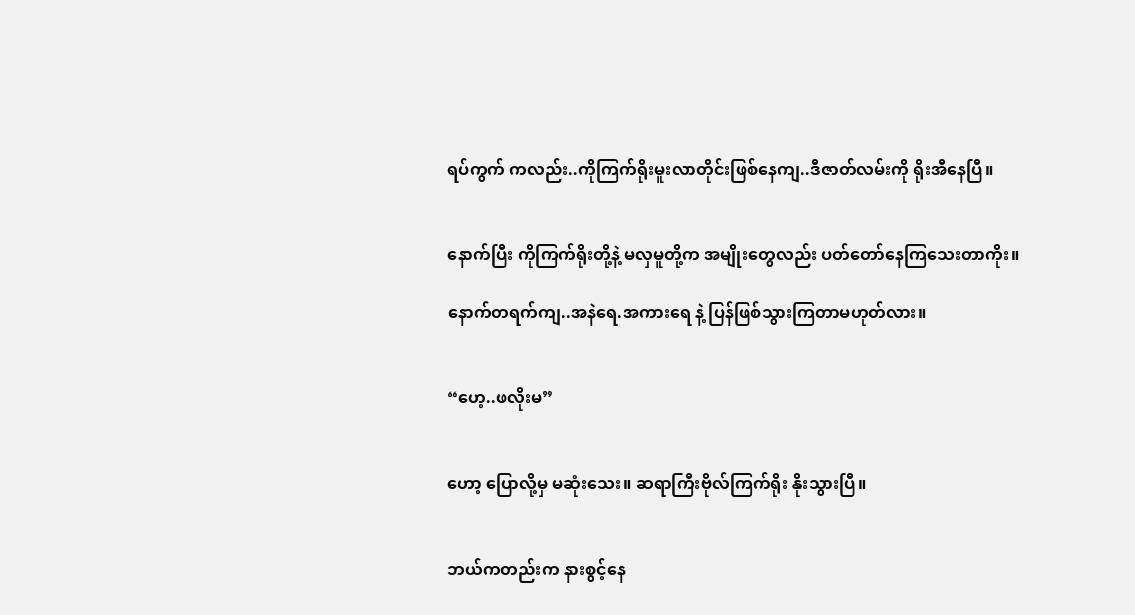ရပ်ကွက် ကလည်း..ကိုကြက်ရိုးမူးလာတိုင်းဖြစ်နေကျ..ဒီဇာတ်လမ်းကို ရိုးအီနေပြီ။


နောက်ပြီး ကိုကြက်ရိုးတို့နဲ့ မလှမူတို့က အမျိုးတွေလည်း ပတ်တော်နေကြသေးတာကိုး။

နောက်တရက်ကျ..အနဲရေ.အကားရေ နဲ့ ပြန်ဖြစ်သွားကြတာမဟုတ်လား။


“ဟေ့..ဖလိုးမ”


ဟော့ ပြောလို့မှ မဆုံးသေး။ ဆရာကြီးဗိုလ်ကြက်ရိုး နိုးသွားပြီ။


ဘယ်ကတည်းက နားစွင့်နေ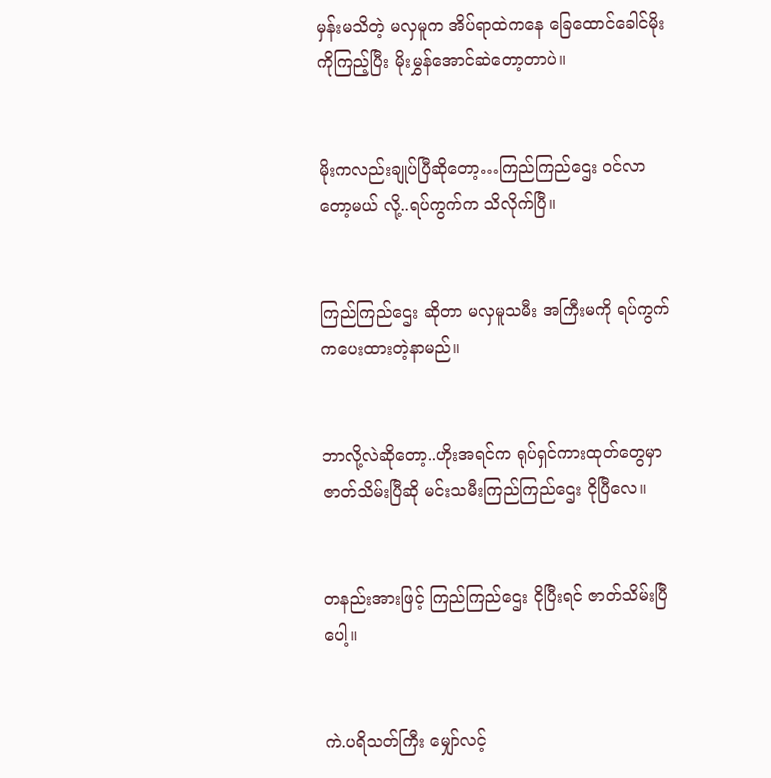မှန်းမသိတဲ့ မလှမူက အိပ်ရာထဲကနေ ခြေထောင်ခေါင်မိုးကိုကြည့်ပြီး မိုးမွှန်အောင်ဆဲတော့တာပဲ။


မိုးကလည်းချုပ်ပြီဆိုတော့…ကြည်ကြည်ဌေး ဝင်လာတော့မယ် လို့..ရပ်ကွက်က သိလိုက်ပြီ။


ကြည်ကြည်ဌေး ဆိုတာ မလှမူသမီး အကြီးမကို ရပ်ကွက်ကပေးထားတဲ့နာမည်။


ဘာလို့လဲဆိုတော့..ဟိုးအရင်က ရုပ်ရှင်ကားထုတ်တွေမှာ ဇာတ်သိမ်းပြီဆို မင်းသမီးကြည်ကြည်ဌေး ငိုပြီလေ။


တနည်းအားဖြင့် ကြည်ကြည်ဌေး ငိုပြီးရင် ဇာတ်သိမ်းပြီပေါ့။


ကဲ.ပရိသတ်ကြီး မျှော်လင့်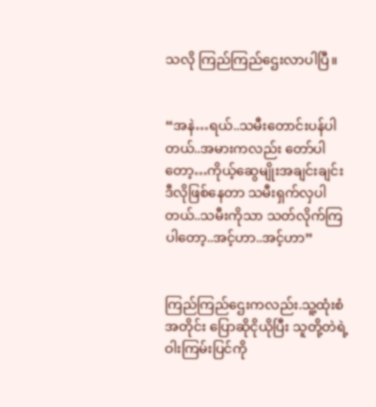သလို ကြည်ကြည်ဌေးလာပါပြီ။


“အနဲ…ရယ်..သမီးတောင်းပန်ပါတယ်..အမားကလည်း တော်ပါတော့…ကိုယ့်ဆွေမျိုးအချင်းချင်း ဒီလိုဖြစ်နေတာ သမီးရှက်လှပါတယ်..သမီးကိုသာ သတ်လိုက်ကြပါတော့..အင့်ဟာ..အင့်ဟာ”


ကြည်ကြည်ဌေးကလည်း.သူ့ထုံးစံအတိုင်း ပြောဆိုငိုယိုပြီး သူတို့တဲရဲ့ ဝါးကြမ်းပြင်ကို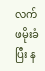လက်ဖမိုးခံပြီး န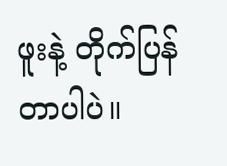ဖူးနဲ့ တိုက်ပြန်တာပါပဲ။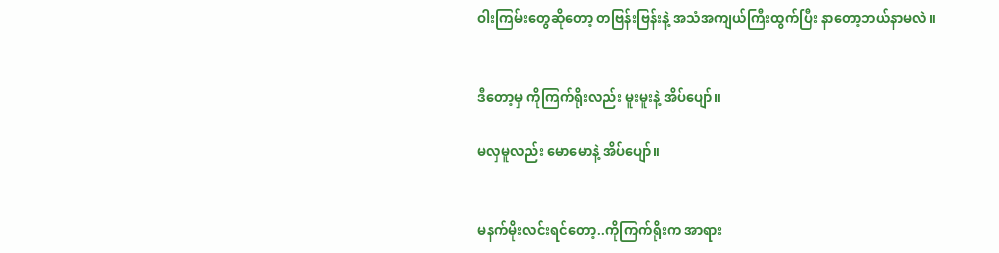ဝါးကြမ်းတွေဆိုတော့ တဗြန်းဗြန်းနဲ့ အသံအကျယ်ကြီးထွက်ပြီး နာတော့ဘယ်နာမလဲ။


ဒီတော့မှ ကိုကြက်ရိုးလည်း မူးမူးနဲ့ အိပ်ပျော်။

မလှမူလည်း မောမောနဲ့ အိပ်ပျော်။


မနက်မိုးလင်းရင်တော့..ကိုကြက်ရိုးက အာရား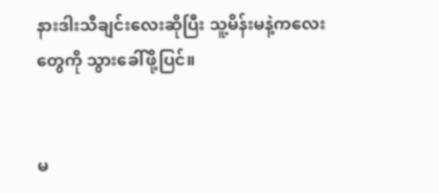နားဒါးသီချင်းလေးဆိုပြီး သူ့မိန်းမနဲ့ကလေးတွေကို သွားခေါ်ဖို့ပြင်။


မ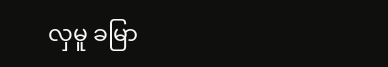လှမူ ခမြာ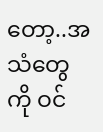တော့..အသံတွေကို ဝင်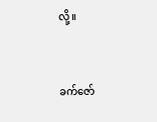လို့။


ခက်ဇော်